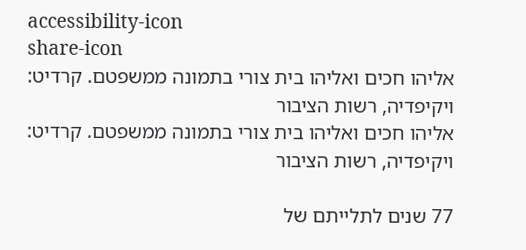accessibility-icon
share-icon
אליהו חכים ואליהו בית צורי בתמונה ממשפטם. קרדיט: ויקיפדיה, רשות הציבור
אליהו חכים ואליהו בית צורי בתמונה ממשפטם. קרדיט: ויקיפדיה, רשות הציבור

77 שנים לתלייתם של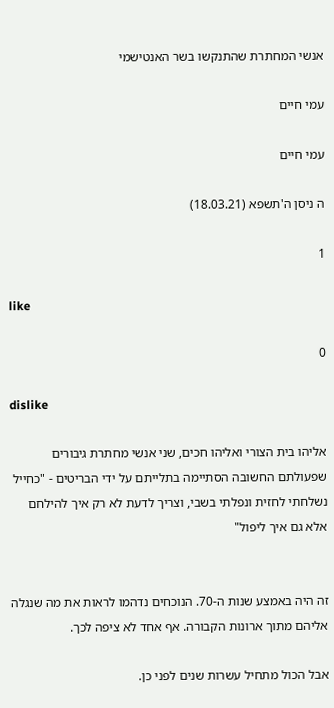אנשי המחתרת שהתנקשו בשר האנטישמי

עמי חיים

עמי חיים

ה ניסן ה'תשפא (18.03.21)

1

like

0

dislike

אליהו בית הצורי ואליהו חכים, שני אנשי מחתרת גיבורים שפעולתם החשובה הסתיימה בתלייתם על ידי הבריטים - "כחייל נשלחתי לחזית ונפלתי בשבי, וצריך לדעת לא רק איך להילחם אלא גם איך ליפול"


זה היה באמצע שנות ה-70. הנוכחים נדהמו לראות את מה שנגלה אליהם מתוך ארונות הקבורה. אף אחד לא ציפה לכך.

אבל הכול מתחיל עשרות שנים לפני כן.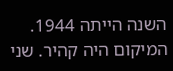השנה הייתה 1944. המיקום היה קהיר. שני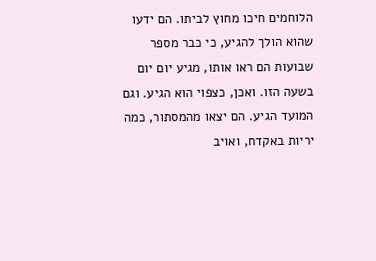הלוחמים חיכו מחוץ לביתו. הם ידעו שהוא הולך להגיע, כי כבר מספר שבועות הם ראו אותו, מגיע יום יום בשעה הזו. ואכן, כצפוי הוא הגיע. וגם המועד הגיע. הם יצאו מהמסתור, כמה יריות באקדח, ואויב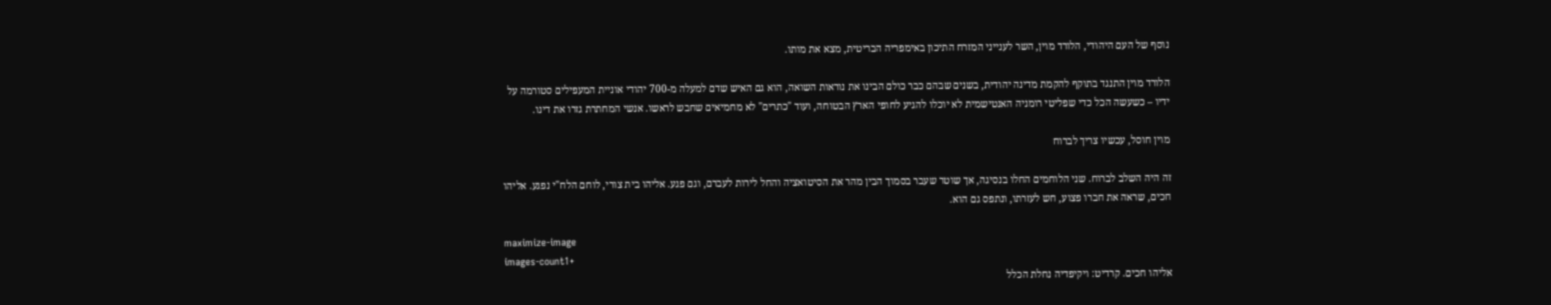נוסף של העם היהודי, הלורד מוין, השר לענייני המזרח התיכון באימפריה הבריטית, מצא את מותו.

הלורד מוין התנגד בתוקף להקמת מדינה יהודית, בשנים שבהם כבר כולם הבינו את נוראות השואה, הוא גם האיש שדם למעלה מ-700 יהודי אוניית המעפילים סטורמה על ידיו – כשעשה הכל כדי שפליטי רומניה האנטישמית לא יוכלו להגיע לחופי הארץ הבטוחה, ועוד "כתרים" לא מחמיאים שחבש לראשו. אנשי המחתרת גזרו את דינו.

מוין חוסל, עכשיו צריך לברוח

זה היה השלב לברוח. שני הלוחמים החלו בנסיגה, אך שוטר שעבר בסמוך הבין מהר את הסיטואציה והחל לירות לעברם, וגם פגע. אליהו בית צורי, לוחם הלח"י נפגע. אליהו חכים, שראה את חברו פצוע, חש לעזרתו, ונתפס גם הוא.

maximize-image
images-count1+
אליהו חכים. קרדיט: ויקיפדיה נחלת הכלל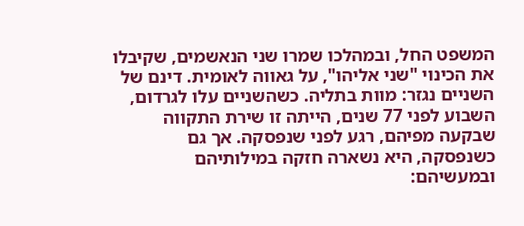המשפט החל, ובמהלכו שמרו שני הנאשמים, שקיבלו את הכינוי "שני אליהו", על גאווה לאומית. דינם של השניים נגזר: מוות בתליה. כשהשניים עלו לגרדום, השבוע לפני 77 שנים, הייתה זו שירת התקווה שבקעה מפיהם, רגע לפני שנפסקה. אך גם כשנפסקה, היא נשארה חזקה במילותיהם ובמעשיהם: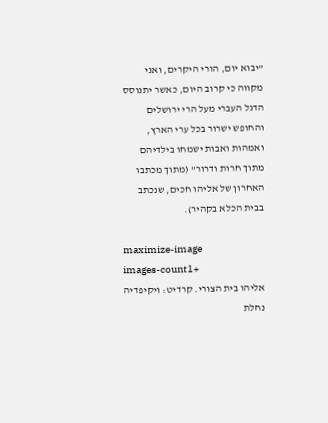"יבוא יום, הורי היקרים, ואני מקווה כי קרוב היום, כאשר יתנוסס הדגל העברי מעל הרי ירושלים והחופש ישרור בכל ערי הארץ, ואמהות ואבות ישמחו בילדיהם מתוך חרות ודרור" (מתוך מכתבו האחרון של אליהו חכים, שנכתב בבית הכלא בקהיר).

maximize-image
images-count1+
אליהו בית הצורי. קרדיט: ויקיפדיה נחלת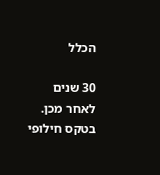הכלל

30 שנים לאחר מכן. בטקס חילופי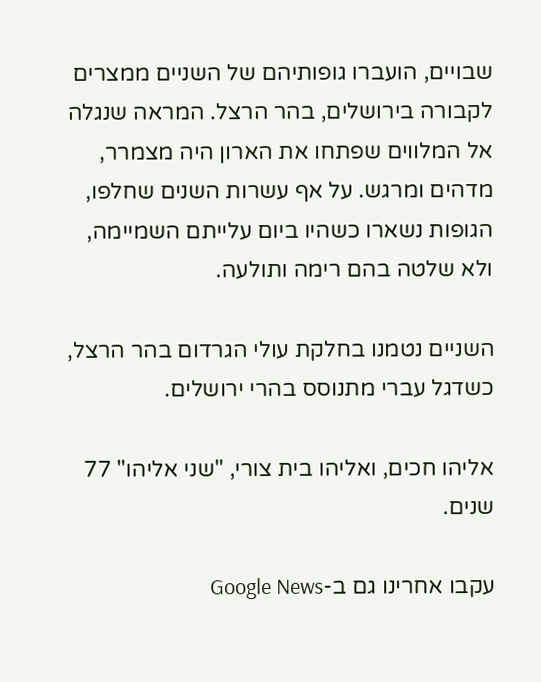שבויים, הועברו גופותיהם של השניים ממצרים לקבורה בירושלים, בהר הרצל. המראה שנגלה אל המלווים שפתחו את הארון היה מצמרר, מדהים ומרגש. על אף עשרות השנים שחלפו, הגופות נשארו כשהיו ביום עלייתם השמיימה, ולא שלטה בהם רימה ותולעה.

השניים נטמנו בחלקת עולי הגרדום בהר הרצל, כשדגל עברי מתנוסס בהרי ירושלים.

אליהו חכים, ואליהו בית צורי, "שני אליהו" 77 שנים.

עקבו אחרינו גם ב-Google News